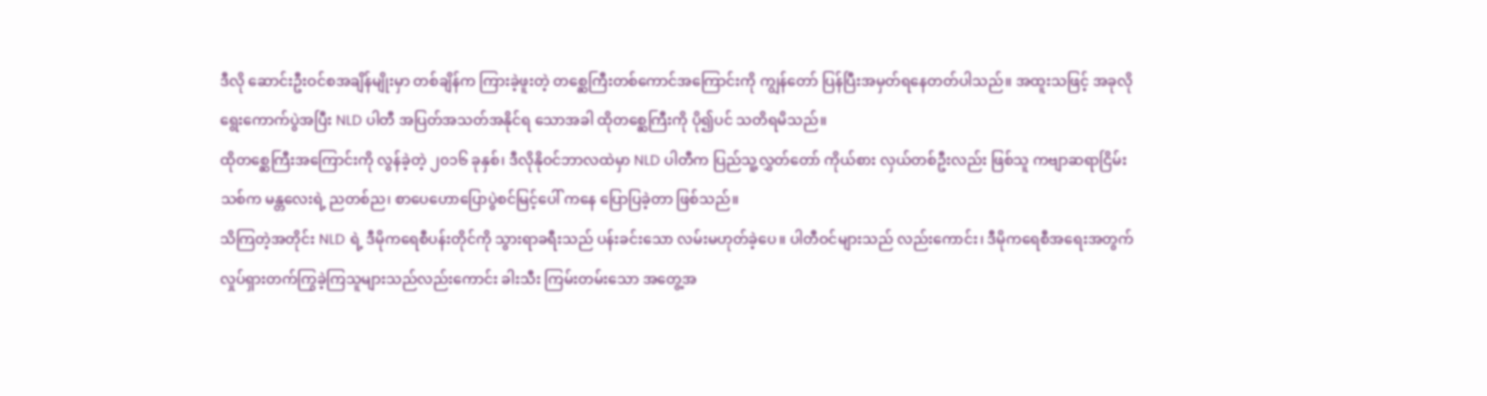ဒီလို ဆောင်းဦးဝင်စအချိန်မျိုးမှာ တစ်ချိန်က ကြားခဲ့ဖူးတဲ့ တစ္ဆေကြီးတစ်ကောင်အကြောင်းကို ကျွန်တော် ပြန်ပြီးအမှတ်ရနေတတ်ပါသည်။ အထူးသဖြင့် အခုလို ရွေးကောက်ပွဲအပြီး NLD ပါတီ အပြတ်အသတ်အနိုင်ရ သောအခါ ထိုတစ္ဆေကြီးကို ပို၍ပင် သတိရမိသည်။
ထိုတစ္ဆေကြီးအကြောင်းကို လွန်ခဲ့တဲ့ ၂၀၁၆ ခုနှစ်၊ ဒီလိုနိုဝင်ဘာလထဲမှာ NLD ပါတီက ပြည်သူ့လွှတ်တော် ကိုယ်စား လှယ်တစ်ဦးလည်း ဖြစ်သူ ကဗျာဆရာငြိမ်းသစ်က မန္တလေးရဲ့ ညတစ်ည၊ စာပေဟောပြောပွဲစင်မြင့်ပေါ် ကနေ ပြောပြခဲ့တာ ဖြစ်သည်။
သိကြတဲ့အတိုင်း NLD ရဲ့ ဒီမိုကရေစီပန်းတိုင်ကို သွားရာခရီးသည် ပန်းခင်းသော လမ်းမဟုတ်ခဲ့ပေ။ ပါတီဝင်များသည် လည်းကောင်း၊ ဒီမိုကရေစီအရေးအတွက် လှုပ်ရှားတက်ကြွခဲ့ကြသူများသည်လည်းကောင်း ခါးသီး ကြမ်းတမ်းသော အတွေ့အ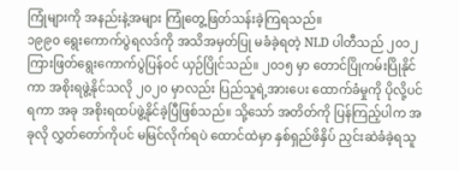ကြုံများကို အနည်းနဲ့အများ ကြုံတွေ့ဖြတ်သန်းခဲ့ကြရသည်။
၁၉၉၀ ရွေးကောက်ပွဲရလဒ်ကို အသိအမှတ်ပြု မခံခဲ့ရတဲ့ NLD ပါတီသည် ၂၀၁၂ ကြားဖြတ်ရွေးကောက်ပွဲပြန်ဝင် ယှဉ်ပြိုင်သည်။ ၂၀၁၅ မှာ တောင်ပြိုကမ်းပြိုနိုင်ကာ အစိုးရဖွဲ့နိုင်သလို ၂၀၂၀ မှာလည်း ပြည်သူရဲ့အားပေး ထောက်ခံမှုကို ပိုလို့ပင်ရကာ အခု အစိုးရထပ်ဖွဲ့နိုင်ခဲ့ပြီဖြစ်သည်။ သို့သော် အတိတ်ကို ပြန်ကြည့်ပါက အခုလို လွှတ်တော်ကိုပင် မမြင်လိုက်ရပဲ ထောင်ထဲမှာ နှစ်ရှည်ဖိနှိပ် ညှင်းဆဲခံခဲ့ရသူ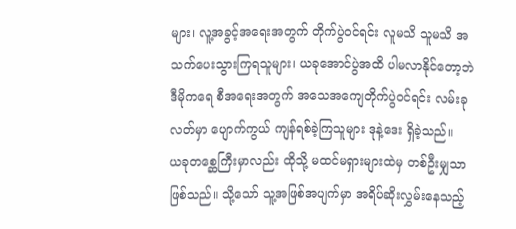များ၊ လူ့အခွင့်အရေးအတွက် တိုက်ပွဲဝင်ရင်း လူမသိ သူမသိ အသက်ပေးသွားကြရသူများ၊ ယခုအောင်ပွဲအထိ ပါမလာနိုင်တော့ဘဲ ဒီမိုကရေ စီအရေးအတွက် အသေအကျေတိုက်ပွဲဝင်ရင်း လမ်းခုလတ်မှာ ပျောက်ကွယ် ကျန်ရစ်ခဲ့ကြသူများ ဒုနဲ့ဒေး ရှိခဲ့သည်။
ယခုတစ္ဆေကြီးမှာလည်း ထိုသို့ မထင်မရှားများထဲမှ တစ်ဦးမျှသာဖြစ်သည်။ သို့သော် သူ့အဖြစ်အပျက်မှာ အရိပ်ဆိုးလွှမ်းနေသည့်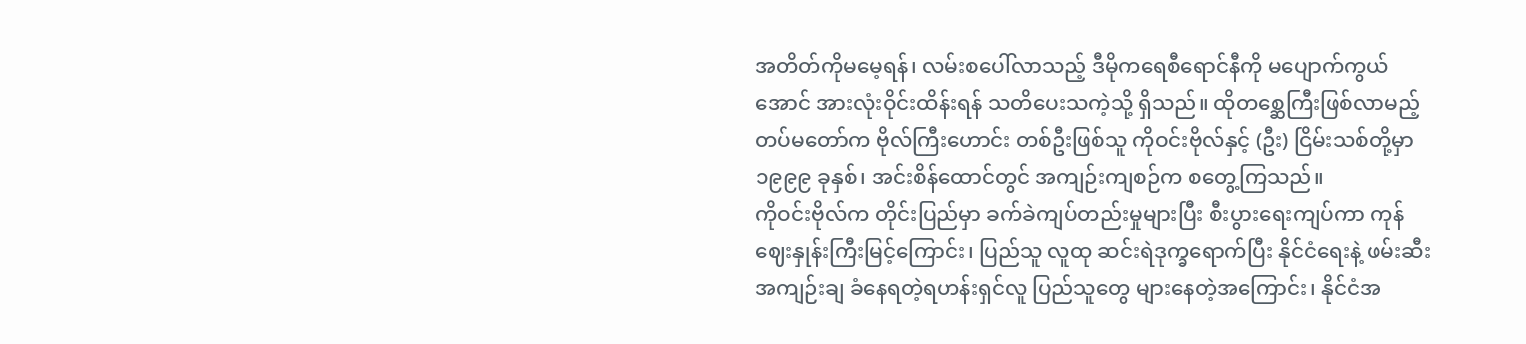အတိတ်ကိုမမေ့ရန်၊ လမ်းစပေါ်လာသည့် ဒီမိုကရေစီရောင်နီကို မပျောက်ကွယ်အောင် အားလုံးဝိုင်းထိန်းရန် သတိပေးသကဲ့သို့ ရှိသည်။ ထိုတစ္ဆေကြီးဖြစ်လာမည့် တပ်မတော်က ဗိုလ်ကြီးဟောင်း တစ်ဦးဖြစ်သူ ကိုဝင်းဗိုလ်နှင့် (ဦး) ငြိမ်းသစ်တို့မှာ ၁၉၉၉ ခုနှစ်၊ အင်းစိန်ထောင်တွင် အကျဉ်းကျစဉ်က စတွေ့ကြသည်။
ကိုဝင်းဗိုလ်က တိုင်းပြည်မှာ ခက်ခဲကျပ်တည်းမှုများပြီး စီးပွားရေးကျပ်ကာ ကုန်ဈေးနှုန်းကြီးမြင့်ကြောင်း၊ ပြည်သူ လူထု ဆင်းရဲဒုက္ခရောက်ပြီး နိုင်ငံရေးနဲ့ ဖမ်းဆီးအကျဉ်းချ ခံနေရတဲ့ရဟန်းရှင်လူ ပြည်သူတွေ များနေတဲ့အကြောင်း၊ နိုင်ငံအ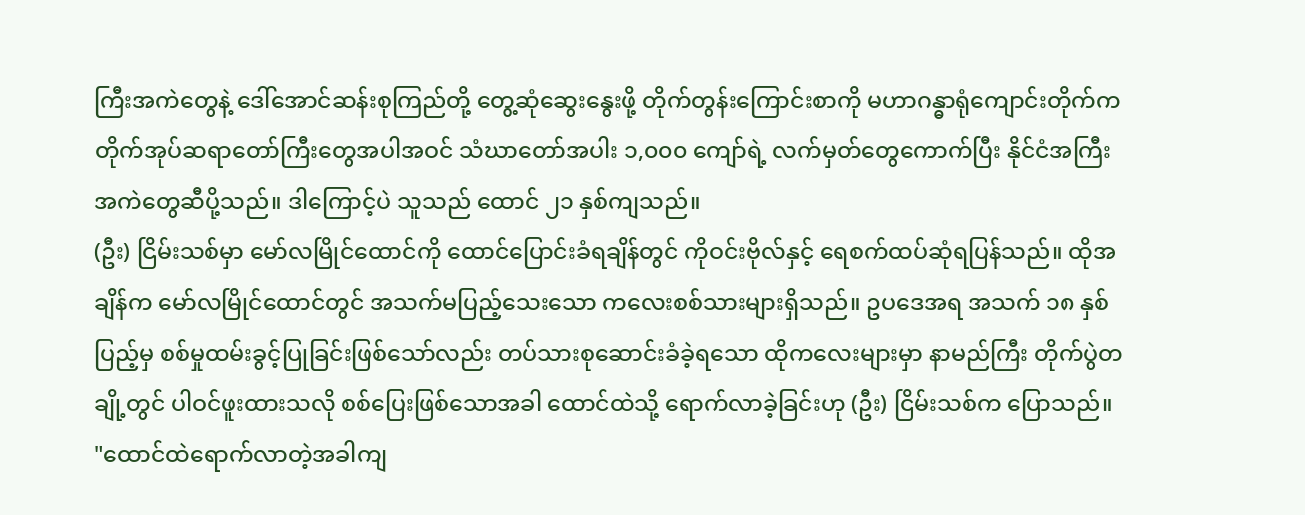ကြီးအကဲတွေနဲ့ ဒေါ်အောင်ဆန်းစုကြည်တို့ တွေ့ဆုံဆွေးနွေးဖို့ တိုက်တွန်းကြောင်းစာကို မဟာဂန္ဓာရုံကျောင်းတိုက်က တိုက်အုပ်ဆရာတော်ကြီးတွေအပါအဝင် သံဃာတော်အပါး ၁,၀၀၀ ကျော်ရဲ့ လက်မှတ်တွေကောက်ပြီး နိုင်ငံအကြီးအကဲတွေဆီပို့သည်။ ဒါကြောင့်ပဲ သူသည် ထောင် ၂၁ နှစ်ကျသည်။
(ဦး) ငြိမ်းသစ်မှာ မော်လမြိုင်ထောင်ကို ထောင်ပြောင်းခံရချိန်တွင် ကိုဝင်းဗိုလ်နှင့် ရေစက်ထပ်ဆုံရပြန်သည်။ ထိုအချိန်က မော်လမြိုင်ထောင်တွင် အသက်မပြည့်သေးသော ကလေးစစ်သားများရှိသည်။ ဥပဒေအရ အသက် ၁၈ နှစ်ပြည့်မှ စစ်မှုထမ်းခွင့်ပြုခြင်းဖြစ်သော်လည်း တပ်သားစုဆောင်းခံခဲ့ရသော ထိုကလေးများမှာ နာမည်ကြီး တိုက်ပွဲတချို့တွင် ပါဝင်ဖူးထားသလို စစ်ပြေးဖြစ်သောအခါ ထောင်ထဲသို့ ရောက်လာခဲ့ခြင်းဟု (ဦး) ငြိမ်းသစ်က ပြောသည်။
"ထောင်ထဲရောက်လာတဲ့အခါကျ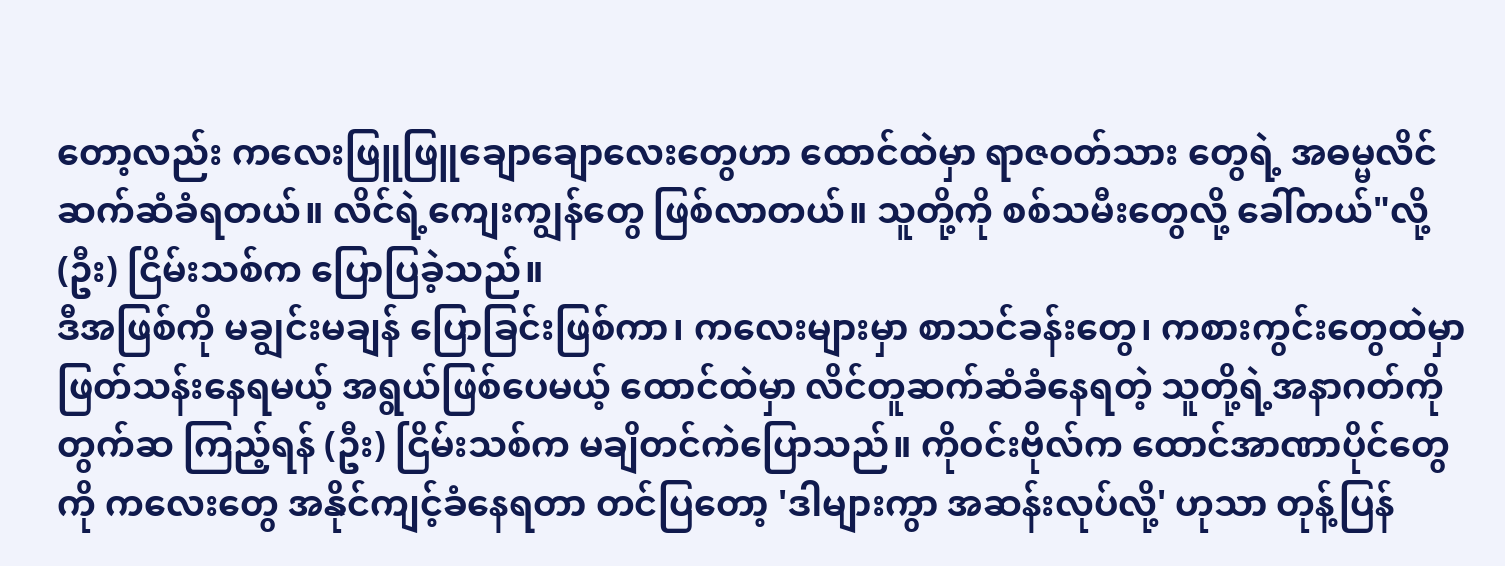တော့လည်း ကလေးဖြူဖြူချောချောလေးတွေဟာ ထောင်ထဲမှာ ရာဇဝတ်သား တွေရဲ့ အဓမ္မလိင် ဆက်ဆံခံရတယ်။ လိင်ရဲ့ကျေးကျွန်တွေ ဖြစ်လာတယ်။ သူတို့ကို စစ်သမီးတွေလို့ ခေါ်တယ်"လို့ (ဦး) ငြိမ်းသစ်က ပြောပြခဲ့သည်။
ဒီအဖြစ်ကို မချွင်းမချန် ပြောခြင်းဖြစ်ကာ၊ ကလေးများမှာ စာသင်ခန်းတွေ၊ ကစားကွင်းတွေထဲမှာ ဖြတ်သန်းနေရမယ့် အရွယ်ဖြစ်ပေမယ့် ထောင်ထဲမှာ လိင်တူဆက်ဆံခံနေရတဲ့ သူတို့ရဲ့အနာဂတ်ကို တွက်ဆ ကြည့်ရန် (ဦး) ငြိမ်းသစ်က မချိတင်ကဲပြောသည်။ ကိုဝင်းဗိုလ်က ထောင်အာဏာပိုင်တွေကို ကလေးတွေ အနိုင်ကျင့်ခံနေရတာ တင်ပြတော့ 'ဒါများကွာ အဆန်းလုပ်လို့' ဟုသာ တုန့်ပြန်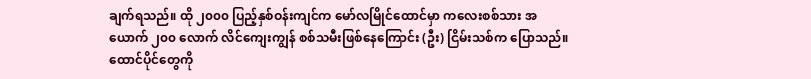ချက်ရသည်။ ထို ၂၀၀၀ ပြည့်နှစ်ဝန်းကျင်က မော်လမြိုင်ထောင်မှာ ကလေးစစ်သား အယောက် ၂၀၀ လောက် လိင်ကျေးကျွန် စစ်သမီးဖြစ်နေကြောင်း (ဦး) ငြိမ်းသစ်က ပြောသည်။ ထောင်ပိုင်တွေကို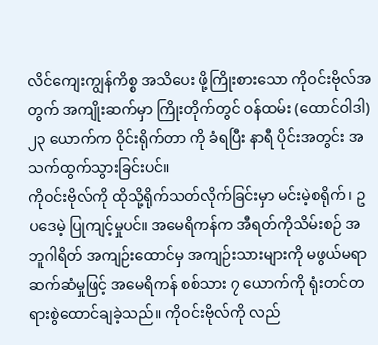လိင်ကျေးကျွန်ကိစ္စ အသိပေး ဖို့ကြိုးစားသော ကိုဝင်းဗိုလ်အတွက် အကျိုးဆက်မှာ ကြိုးတိုက်တွင် ဝန်ထမ်း (ထောင်ဝါဒါ) ၂၃ ယောက်က ဝိုင်းရိုက်တာ ကို ခံရပြီး နာရီ ပိုင်းအတွင်း အသက်ထွက်သွားခြင်းပင်။
ကိုဝင်းဗိုလ်ကို ထိုသို့ရိုက်သတ်လိုက်ခြင်းမှာ မင်းမဲ့စရိုက်၊ ဥပဒေမဲ့ ပြုကျင့်မှုပင်။ အမေရိကန်က အီရတ်ကိုသိမ်းစဉ် အဘူဂါရိတ် အကျဉ်းထောင်မှ အကျဉ်းသားများကို မဖွယ်မရာဆက်ဆံမှုဖြင့် အမေရိကန် စစ်သား ၇ ယောက်ကို ရုံးတင်တရားစွဲထောင်ချခဲ့သည်။ ကိုဝင်းဗိုလ်ကို လည်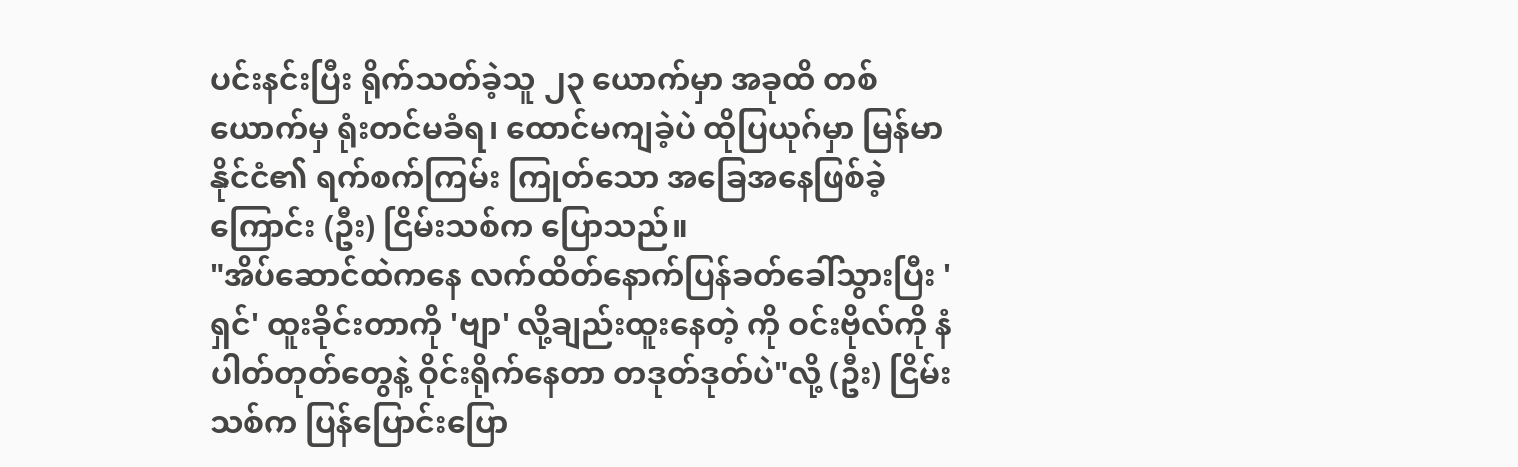ပင်းနင်းပြီး ရိုက်သတ်ခဲ့သူ ၂၃ ယောက်မှာ အခုထိ တစ်ယောက်မှ ရုံးတင်မခံရ၊ ထောင်မကျခဲ့ပဲ ထိုပြယုဂ်မှာ မြန်မာနိုင်ငံ၏ ရက်စက်ကြမ်း ကြုတ်သော အခြေအနေဖြစ်ခဲ့ကြောင်း (ဦး) ငြိမ်းသစ်က ပြောသည်။
"အိပ်ဆောင်ထဲကနေ လက်ထိတ်နောက်ပြန်ခတ်ခေါ်သွားပြီး 'ရှင်' ထူးခိုင်းတာကို 'ဗျာ' လို့ချည်းထူးနေတဲ့ ကို ဝင်းဗိုလ်ကို နံပါတ်တုတ်တွေနဲ့ ဝိုင်းရိုက်နေတာ တဒုတ်ဒုတ်ပဲ"လို့ (ဦး) ငြိမ်းသစ်က ပြန်ပြောင်းပြော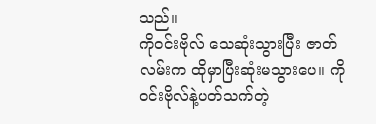သည်။
ကိုဝင်းဗိုလ် သေဆုံးသွားပြီး ဇာတ်လမ်းက ထိုမှာပြီးဆုံးမသွားပေ။ ကိုဝင်းဗိုလ်နဲ့ပတ်သက်တဲ့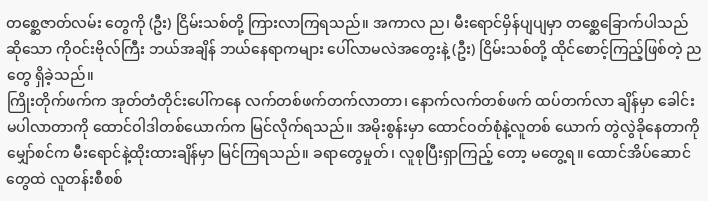တစ္ဆေဇာတ်လမ်း တွေကို (ဦး) ငြိမ်းသစ်တို့ ကြားလာကြရသည်။ အကာလ ည၊ မီးရောင်မှိန်ပျပျမှာ တစ္ဆေခြောက်ပါသည်ဆိုသော ကိုဝင်းဗိုလ်ကြီး ဘယ်အချိန် ဘယ်နေရာကများ ပေါ်လာမလဲအတွေးနဲ့ (ဦး) ငြိမ်းသစ်တို့ ထိုင်စောင့်ကြည့်ဖြစ်တဲ့ ညတွေ ရှိခဲ့သည်။
ကြိုးတိုက်ဖက်က အုတ်တံတိုင်းပေါ်ကနေ လက်တစ်ဖက်တက်လာတာ၊ နောက်လက်တစ်ဖက် ထပ်တက်လာ ချိန်မှာ ခေါင်းမပါလာတာကို ထောင်ဝါဒါတစ်ယောက်က မြင်လိုက်ရသည်။ အမိုးစွန်းမှာ ထောင်ဝတ်စုံနဲ့လူတစ် ယောက် တွဲလွဲခိုနေတာကို မျှော်စင်က မီးရောင်နဲ့ထိုးထားချိန်မှာ မြင်ကြရသည်။ ခရာတွေမှုတ်၊ လူစုပြီးရှာကြည့် တော့ မတွေ့ရ။ ထောင်အိပ်ဆောင်တွေထဲ လူတန်းစီစစ်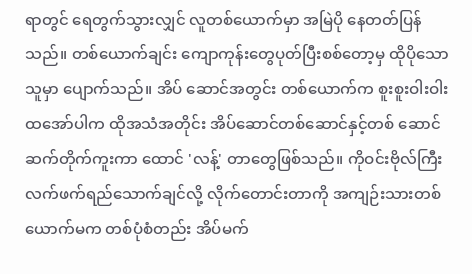ရာတွင် ရေတွက်သွားလျှင် လူတစ်ယောက်မှာ အမြဲပို နေတတ်ပြန်သည်။ တစ်ယောက်ချင်း ကျောကုန်းတွေပုတ်ပြီးစစ်တော့မှ ထိုပိုသောသူမှာ ပျောက်သည်။ အိပ် ဆောင်အတွင်း တစ်ယောက်က စူးစူးဝါးဝါးထအော်ပါက ထိုအသံအတိုင်း အိပ်ဆောင်တစ်ဆောင်နှင့်တစ် ဆောင် ဆက်တိုက်ကူးကာ ထောင် 'လန့်' တာတွေဖြစ်သည်။ ကိုဝင်းဗိုလ်ကြီး လက်ဖက်ရည်သောက်ချင်လို့ လိုက်တောင်းတာကို အကျဉ်းသားတစ်ယောက်မက တစ်ပုံစံတည်း အိပ်မက်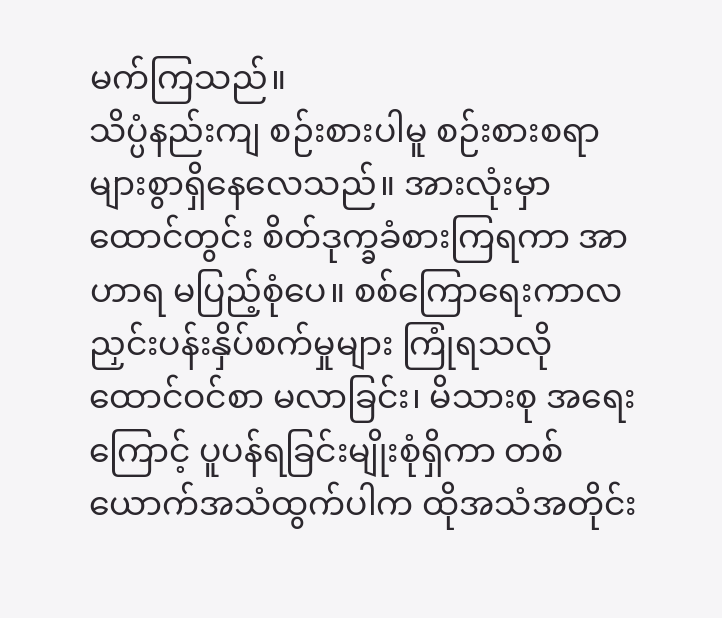မက်ကြသည်။
သိပ္ပံနည်းကျ စဉ်းစားပါမူ စဉ်းစားစရာ များစွာရှိနေလေသည်။ အားလုံးမှာ ထောင်တွင်း စိတ်ဒုက္ခခံစားကြရကာ အာဟာရ မပြည့်စုံပေ။ စစ်ကြောရေးကာလ ညှင်းပန်းနှိပ်စက်မှုများ ကြုံရသလို ထောင်ဝင်စာ မလာခြင်း၊ မိသားစု အရေးကြောင့် ပူပန်ရခြင်းမျိုးစုံရှိကာ တစ်ယောက်အသံထွက်ပါက ထိုအသံအတိုင်း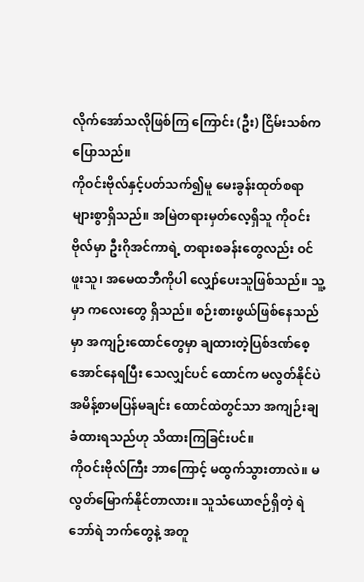လိုက်အော်သလိုဖြစ်ကြ ကြောင်း (ဦး) ငြိမ်းသစ်က ပြောသည်။
ကိုဝင်းဗိုလ်နှင့်ပတ်သက်၍မူ မေးခွန်းထုတ်စရာ များစွာရှိသည်။ အမြဲတရားမှတ်လေ့ရှိသူ ကိုဝင်းဗိုလ်မှာ ဦးဂိုအင်ကာရဲ့ တရားစခန်းတွေလည်း ဝင်ဖူးသူ၊ အမေထဘီကိုပါ လျှော်ပေးသူဖြစ်သည်။ သူ့မှာ ကလေးတွေ ရှိသည်။ စဉ်းစားဖွယ်ဖြစ်နေသည်မှာ အကျဉ်းထောင်တွေမှာ ချထားတဲ့ပြစ်ဒဏ်စေ့အောင်နေရပြီး သေလျှင်ပင် ထောင်က မလွတ်နိုင်ပဲ အမိန့်စာမပြန်မချင်း ထောင်ထဲတွင်သာ အကျဉ်းချခံထားရသည်ဟု သိထားကြခြင်းပင်။
ကိုဝင်းဗိုလ်ကြီး ဘာကြောင့် မထွက်သွားတာလဲ။ မလွတ်မြောက်နိုင်တာလား။ သူသံယောဇဉ်ရှိတဲ့ ရဲဘော်ရဲ ဘက်တွေနဲ့ အတူ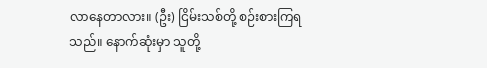လာနေတာလား။ (ဦး) ငြိမ်းသစ်တို့ စဉ်းစားကြရသည်။ နောက်ဆုံးမှာ သူတို့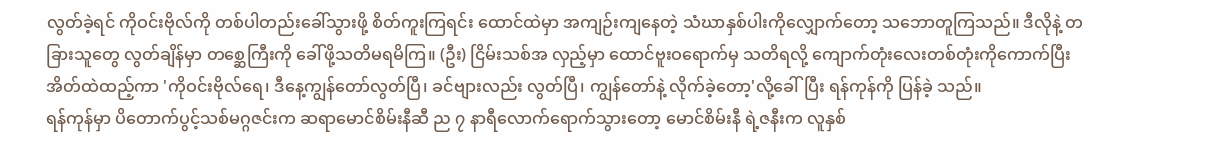လွတ်ခဲ့ရင် ကိုဝင်းဗိုလ်ကို တစ်ပါတည်းခေါ်သွားဖို့ စိတ်ကူးကြရင်း ထောင်ထဲမှာ အကျဉ်းကျနေတဲ့ သံဃာနှစ်ပါးကိုလျှောက်တော့ သဘောတူကြသည်။ ဒီလိုနဲ့ တခြားသူတွေ လွတ်ချိန်မှာ တစ္ဆေကြီးကို ခေါ်ဖို့သတိမရမိကြ။ (ဦး) ငြိမ်းသစ်အ လှည့်မှာ ထောင်ဗူးဝရောက်မှ သတိရလို့ ကျောက်တုံးလေးတစ်တုံးကိုကောက်ပြီး အိတ်ထဲထည့်ကာ 'ကိုဝင်းဗိုလ်ရေ၊ ဒီနေ့ကျွန်တော်လွတ်ပြီ၊ ခင်ဗျားလည်း လွတ်ပြီ၊ ကျွန်တော်နဲ့ လိုက်ခဲ့တော့'လို့ခေါ်ပြီး ရန်ကုန်ကို ပြန်ခဲ့ သည်။
ရန်ကုန်မှာ ပိတောက်ပွင့်သစ်မဂ္ဂဇင်းက ဆရာမောင်စိမ်းနီဆီ ည ၇ နာရီလောက်ရောက်သွားတော့ မောင်စိမ်းနီ ရဲ့ဇနီးက လူနှစ်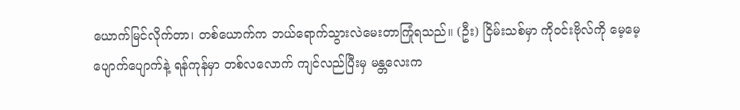ယောက်မြင်လိုက်တာ၊ တစ်ယောက်က ဘယ်ရောက်သွားလဲမေးတာကြုံရသည်။ (ဦး) ငြိမ်းသစ်မှာ ကိုဝင်းဗိုလ်ကို မေ့မေ့ပျောက်ပျောက်နဲ့ ရန်ကုန်မှာ တစ်လလောက် ကျင်လည်ပြီးမှ မန္တလေးက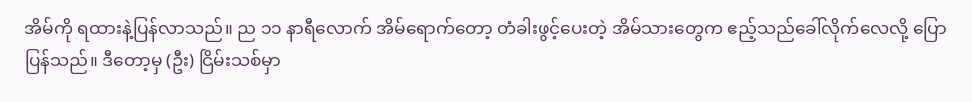အိမ်ကို ရထားနဲ့ပြန်လာသည်။ ည ၁၁ နာရီလောက် အိမ်ရောက်တော့ တံခါးဖွင့်ပေးတဲ့ အိမ်သားတွေက ဧည့်သည်ခေါ်လိုက်လေလို့ ပြောပြန်သည်။ ဒီတော့မှ (ဦး) ငြိမ်းသစ်မှာ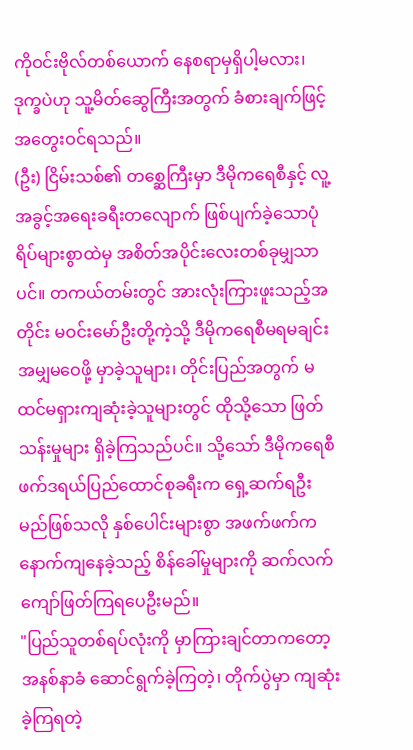ကိုဝင်းဗိုလ်တစ်ယောက် နေစရာမှရှိပါ့မလား၊ ဒုက္ခပဲဟု သူ့မိတ်ဆွေကြီးအတွက် ခံစားချက်ဖြင့် အတွေးဝင်ရသည်။
(ဦး) ငြိမ်းသစ်၏ တစ္ဆေကြီးမှာ ဒီမိုကရေစီနှင့် လူ့အခွင့်အရေးခရီးတလျောက် ဖြစ်ပျက်ခဲ့သောပုံရိပ်များစွာထဲမှ အစိတ်အပိုင်းလေးတစ်ခုမျှသာပင်။ တကယ်တမ်းတွင် အားလုံးကြားဖူးသည့်အတိုင်း မဝင်းမော်ဦးတို့ကဲ့သို့ ဒီမိုကရေစီမရမချင်း အမျှမဝေဖို့ မှာခဲ့သူများ၊ တိုင်းပြည်အတွက် မထင်မရှားကျဆုံးခဲ့သူများတွင် ထိုသို့သော ဖြတ်သန်းမှုများ ရှိခဲ့ကြသည်ပင်။ သို့သော် ဒီမိုကရေစီဖက်ဒရယ်ပြည်ထောင်စုခရီးက ရှေ့ဆက်ရဦးမည်ဖြစ်သလို နှစ်ပေါင်းများစွာ အဖက်ဖက်က နောက်ကျနေခဲ့သည့် စိန်ခေါ်မှုများကို ဆက်လက်ကျော်ဖြတ်ကြရပေဦးမည်။
"ပြည်သူတစ်ရပ်လုံးကို မှာကြားချင်တာကတော့ အနစ်နာခံ ဆောင်ရွက်ခဲ့ကြတဲ့၊ တိုက်ပွဲမှာ ကျဆုံးခဲ့ကြရတဲ့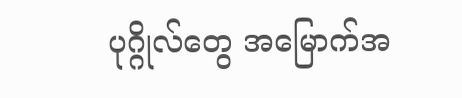ပုဂ္ဂိုလ်တွေ အမြောက်အ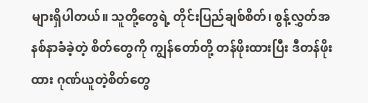များရှိပါတယ်။ သူတို့တွေရဲ့ တိုင်းပြည်ချစ်စိတ်၊ စွန့်လွှတ်အနစ်နာခံခဲ့တဲ့ စိတ်တွေကို ကျွန်တော်တို့ တန်ဖိုးထားပြီး ဒီတန်ဖိုးထား ဂုဏ်ယူတဲ့စိတ်တွေ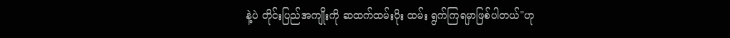နဲ့ပဲ တိုင်းပြည်အကျိုးကို ဆထက်ထမ်းပိုး ထမ်း ရွက်ကြရမှာဖြစ်ပါတယ်"ဟု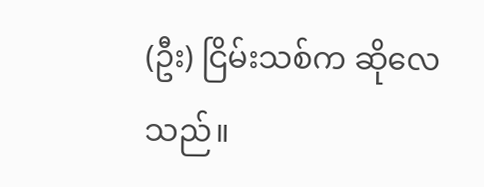(ဦး) ငြိမ်းသစ်က ဆိုလေသည်။